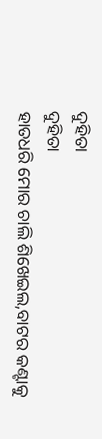ଦୁହିତା
ଦୁହିତା
ହାତଧରି ମୋର ଚାଲି ଶିଖେଇଲ,ବାଟର କଣ୍ଟାକୁ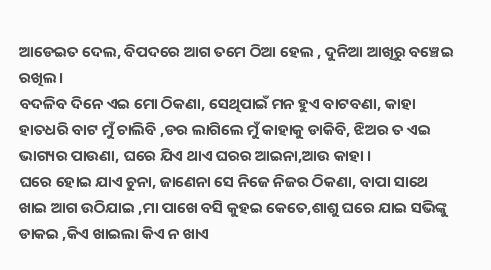ଆଡେଇତ ଦେଲ, ବିପଦରେ ଆଗ ତମେ ଠିଆ ହେଲ , ଦୁନିଆ ଆଖିରୁ ବଞ୍ଚେଇ ରଖିଲ।
ବଦଳିବ ଦିନେ ଏଇ ମୋ ଠିକଣା, ସେଥିପାଇଁ ମନ ହୁଏ ବାଟବଣା, କାହା ହାତଧରି ବାଟ ମୁଁ ଚାଲିବି ,ଡର ଲାଗିଲେ ମୁଁ କାହାକୁ ଡାକିବି, ଝିଅର ତ ଏଇ ଭାଗ୍ୟର ପାଉଣା, ଘରେ ଯିଏ ଥାଏ ଘରର ଆଇନା,ଆଉ କାହା ।
ଘରେ ହୋଇ ଯାଏ ଚୁନା, ଜାଣେନା ସେ ନିଜେ ନିଜର ଠିକଣା, ବାପା ସାଥେ ଖାଇ ଆଗ ଉଠିଯାଇ ,ମା ପାଖେ ବସି କୁହଇ କେତେ,ଶାଶୁ ଘରେ ଯାଇ ସଭିଙ୍କୁ ଡାକଇ ,କିଏ ଖାଇଲା କିଏ ନ ଖାଏ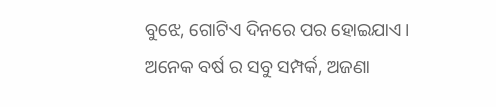ବୁଝେ, ଗୋଟିଏ ଦିନରେ ପର ହୋଇଯାଏ।
ଅନେକ ବର୍ଷ ର ସବୁ ସମ୍ପର୍କ, ଅଜଣା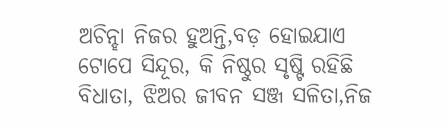ଅଚିନ୍ହା ନିଜର ହୁଅନ୍ତି,ବଡ଼ ହୋଇଯାଏ ଟୋପେ ସିନ୍ଦୂର, କି ନିଷ୍ଠୁର ସୃଷ୍ଟି ରହିଛି ବିଧାତା, ଝିଅର ଜୀବନ ସଞ୍ଜ ସଳିତା,ନିଜ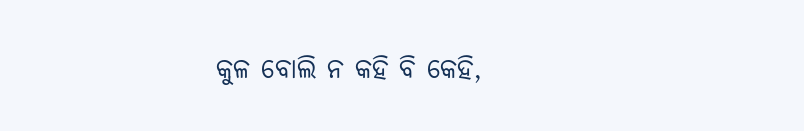କୁଳ ବୋଲି ନ କହି ବି କେହି,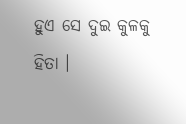ହୁଏ ସେ ଦୁଇ କୁଳକୁ ହିତା ।